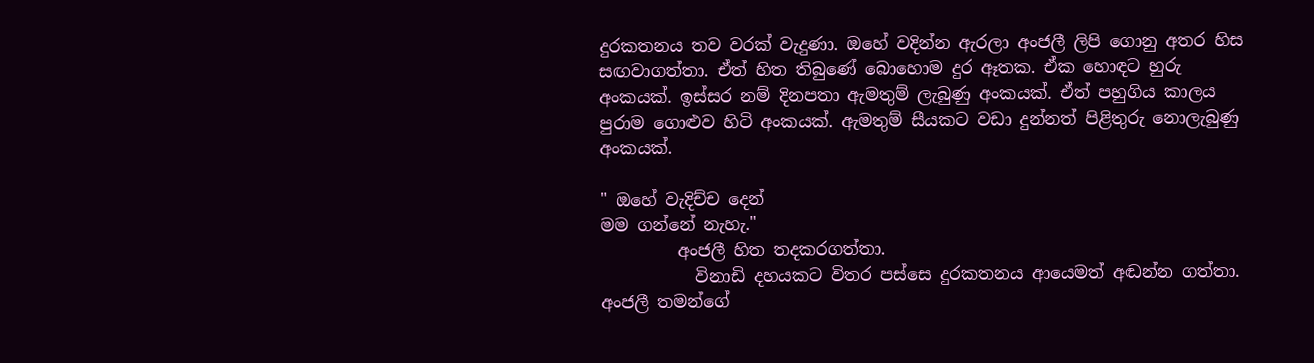දුරකතනය තව වරක් වැදුණා. ඔහේ වදින්න ඇරලා අංජලී ලිපි ගොනු අතර හිස සඟවාගත්තා. ඒත් හිත තිබුණේ බොහොම දුර ඈතක. ඒක හොඳට හුරු අංකයක්. ඉස්සර නම් දිනපතා ඇමතුම් ලැබුණු අංකයක්. ඒත් පහුගිය කාලය පුරාම ගොළුව හිටි අංකයක්. ඇමතුම් සීයකට වඩා දුන්නත් පිළිතුරු නොලැබුණු අංකයක්.

" ඔහේ වැදිච්ච දෙන්
මම ගන්නේ නැහැ."
         අංජලී හිත තදකරගත්තා.
           විනාඩි දහයකට විතර පස්සෙ දුරකතනය ආයෙමත් අඬන්න ගත්තා. අංජලී තමන්ගේ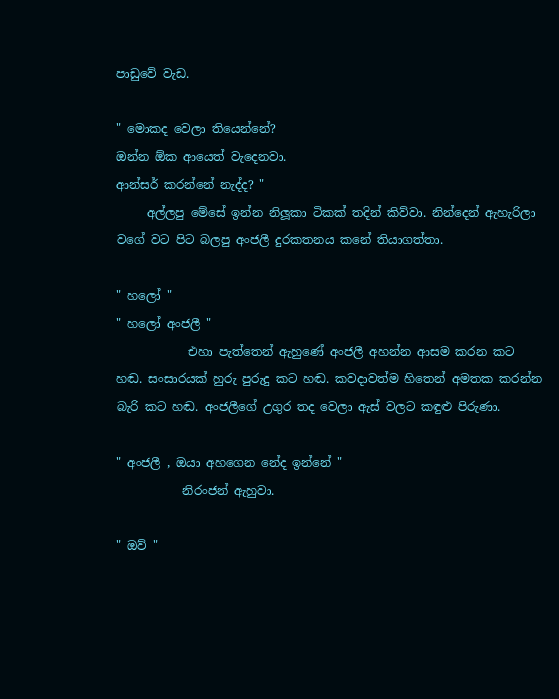පාඩුවේ වැඩ.

" මොකද වෙලා තියෙන්නේ?
ඔන්න ඕක ආයෙත් වැදෙනවා.
ආන්සර් කරන්නේ නැද්ද? "
     අල්ලපු මේසේ ඉන්න නිලූකා ටිකක් තදින් කිව්වා. නින්දෙන් ඇහැරිලා වගේ වට පිට බලපු අංජලී දුරකතනය කනේ තියාගත්තා.

" හලෝ "
" හලෝ අංජලී "
            එහා පැත්තෙන් ඇහුණේ අංජලී අහන්න ආසම කරන කට හඬ. සංසාරයක් හුරු පුරුදු කට හඬ. කවදාවත්ම හිතෙන් අමතක කරන්න බැරි කට හඬ. අංජලීගේ උගුර තද වෙලා ඇස් වලට කඳුළු පිරුණා.

" අංජලී , ඔයා අහගෙන නේද ඉන්නේ "
           නිරංජන් ඇහුවා.

" ඔව් "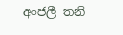අංජලී තනි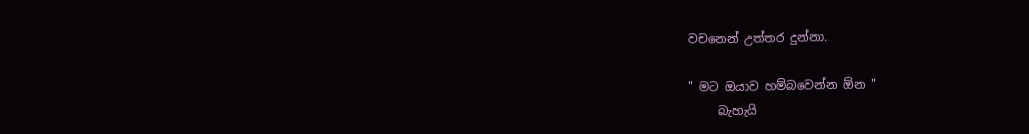වචනෙන් උත්තර දුන්නා.

" මට ඔයාව හම්බවෙන්න ඕන "
     බැහැයි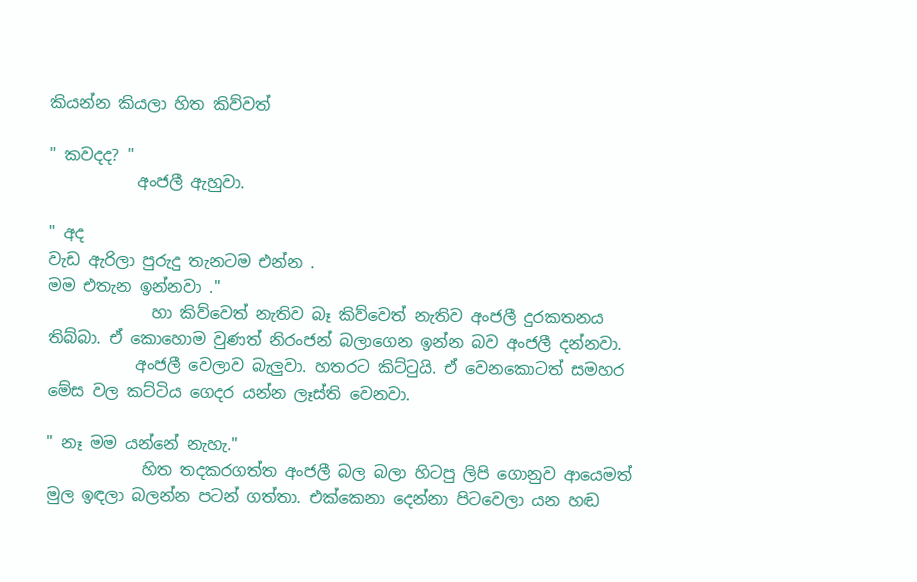කියන්න කියලා හිත කිව්වත්

" කවදද? "
           අංජලී ඇහුවා.

" අද
වැඩ ඇරිලා පුරුදු තැනටම එන්න .
මම එතැන ඉන්නවා ."
             හා කිව්වෙත් නැතිව බෑ කිව්වෙත් නැතිව අංජලී දුරකතනය තිබ්බා. ඒ කොහොම වුණත් නිරංජන් බලාගෙන ඉන්න බව අංජලී දන්නවා.
           අංජලී වෙලාව බැලුවා. හතරට කිට්ටුයි. ඒ වෙනකොටත් සමහර මේස වල කට්ටිය ගෙදර යන්න ලෑස්ති වෙනවා.

" නෑ මම යන්නේ නැහැ."
            හිත තදකරගත්ත අංජලී බල බලා හිටපු ලිපි ගොනුව ආයෙමත් මුල ඉඳලා බලන්න පටන් ගත්තා. එක්කෙනා දෙන්නා පිටවෙලා යන හඬ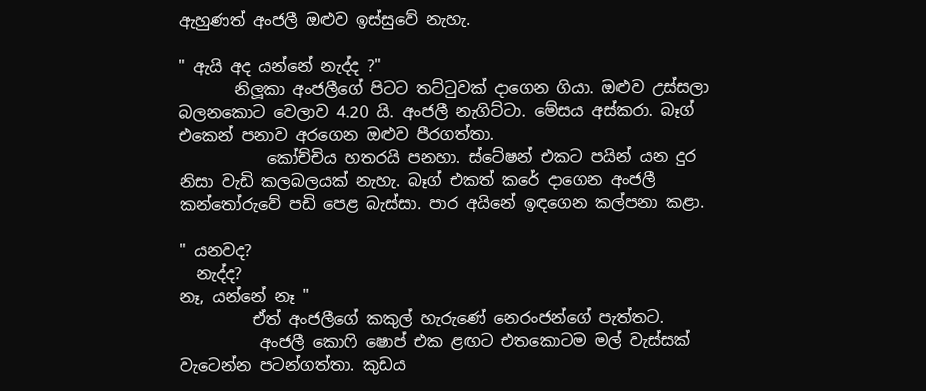ඇහුණත් අංජලී ඔළුව ඉස්සුවේ නැහැ.

" ඇයි අද යන්නේ නැද්ද ?"
       නිලූකා අංජලීගේ පිටට තට්ටුවක් දාගෙන ගියා. ඔළුව උස්සලා බලනකොට වෙලාව 4.20 යි. අංජලී නැගිට්ටා. මේසය අස්කරා. බෑග් එකෙන් පනාව අරගෙන ඔළුව පීරගත්තා.
           කෝච්චිය හතරයි පනහා. ස්ටේෂන් එකට පයින් යන දුර නිසා වැඩි කලබලයක් නැහැ. බෑග් එකත් කරේ දාගෙන අංජලී කන්තෝරුවේ පඩි පෙළ බැස්සා. පාර අයිනේ ඉඳගෙන කල්පනා කළා.

" යනවද?
  නැද්ද?
නෑ, යන්නේ නෑ "
         ඒත් අංජලීගේ කකුල් හැරුණේ නෙරංජන්ගේ පැත්තට.
          අංජලී කොෆි ෂොප් එක ළඟට එතකොටම මල් වැස්සක් වැටෙන්න පටන්ගත්තා. කුඩය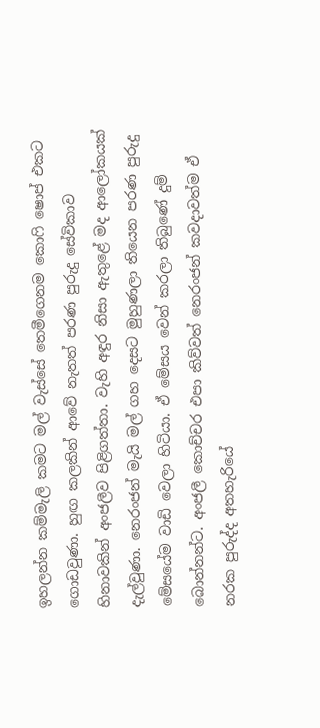ඉහලන්න කම්මැලි කමට මල් වැස්සේ තෙමීගෙනම කොෆි ෂොප් එකට ගොඩවුණා. හුඟ කලකින් ආවේ නැතත් පරණ පුරුදු සේවිකාව හිනාවකින් අංජලීව පිළිගත්තා. වැහි අඳුර නිසා ඇතුළේ මද ආලෝකයක් දැල්වුණා. නෙරංජන් මැයි මල් ගහ දෙසට මුහුණලා තියෙන පරණ පුරුදු මේසයේම වාඩි වෙලා හිටියා. ඒ මේසය වෙන් කරලා තිබුණේ දුම් බොන්නන්ට. අංජලී කොච්චර එපා කිව්වත් නෙරංජන් කවදාවත්ම ඒ නරක පුරුද්ද අතහැරියේ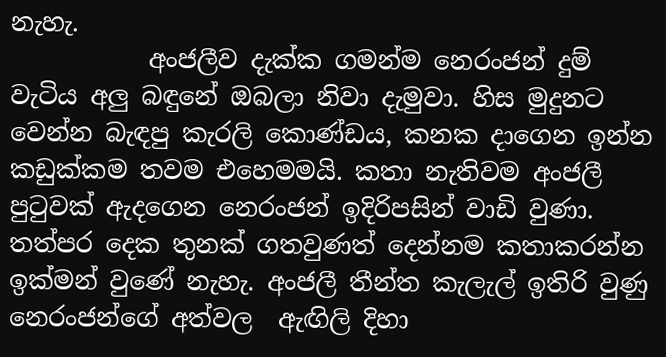නැහැ.
           අංජලීව දැක්ක ගමන්ම නෙරංජන් දුම් වැටිය අලු බඳුනේ ඔබලා නිවා දැමුවා. හිස මුදුනට වෙන්න බැඳපු කැරලි කොණ්ඩය, කනක දාගෙන ඉන්න කඩුක්කම තවම එහෙමමයි. කතා නැතිවම අංජලී පුටුවක් ඇදගෙන නෙරංජන් ඉදිරිපසින් වාඩි වුණා. තත්පර දෙක තුනක් ගතවුණත් දෙන්නම කතාකරන්න ඉක්මන් වුණේ නැහැ. අංජලී තීන්ත කැලැල් ඉතිරි වුණු නෙරංජන්ගේ අත්වල  ඇඟිලි දිහා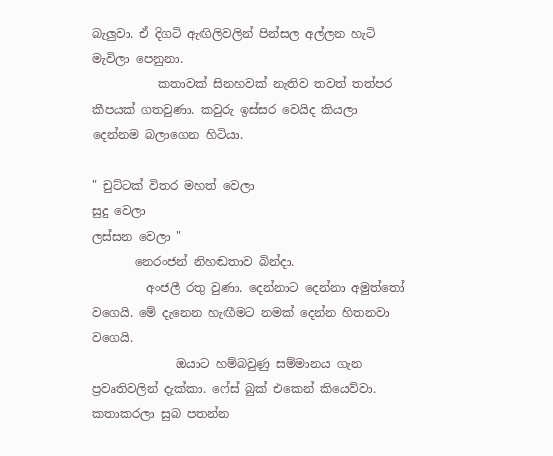බැලුවා. ඒ දිගටි ඇඟිලිවලින් පින්සල අල්ලන හැටි මැවිලා පෙනුනා.
           කතාවක් සිනහවක් නැතිව තවත් තත්පර කීපයක් ගතවුණා. කවුරු ඉස්සර වෙයිද කියලා දෙන්නම බලාගෙන හිටියා.

" චුට්ටක් විතර මහත් වෙලා
සුදු වෙලා
ලස්සන වෙලා "
       නෙරංජන් නිහඬතාව බින්දා.
         අංජලී රතු වුණා. දෙන්නාට දෙන්නා අමුත්තෝ වගෙයි. මේ දැනෙන හැඟීමට නමක් දෙන්න හිතනවා වගෙයි.
              ඔයාට හම්බවුණු සම්මානය ගැන ප්‍රවෘතිවලින් දැක්කා. ෆේස් බුක් එකෙන් කියෙව්වා. කතාකරලා සුබ පතන්න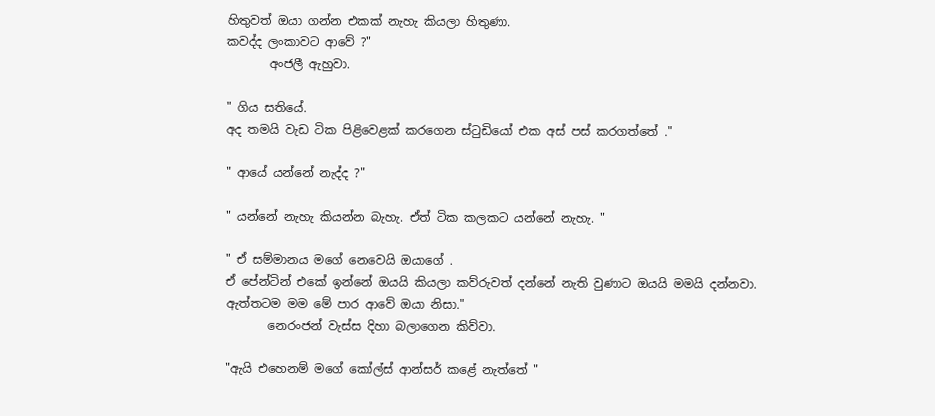හිතුවත් ඔයා ගන්න එකක් නැහැ කියලා හිතුණා.
කවද්ද ලංකාවට ආවේ ?"
       අංජලී ඇහුවා.

" ගිය සතියේ.
අද තමයි වැඩ ටික පිළිවෙළක් කරගෙන ස්ටුඩියෝ එක අස් පස් කරගත්තේ ."

" ආයේ යන්නේ නැද්ද ?"

" යන්නේ නැහැ කියන්න බැහැ. ඒත් ටික කලකට යන්නේ නැහැ. "

" ඒ සම්මානය මගේ නෙවෙයි ඔයාගේ .
ඒ පේන්ටින් එකේ ඉන්නේ ඔයයි කියලා කව්රුවත් දන්නේ නැති වුණාට ඔයයි මමයි දන්නවා.
ඇත්තටම මම මේ පාර ආවේ ඔයා නිසා."
       නෙරංජන් වැස්ස දිහා බලාගෙන කිව්වා.

"ඇයි එහෙනම් මගේ කෝල්ස් ආන්සර් කළේ නැත්තේ "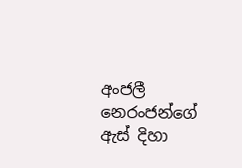අංජලී නෙරංජන්ගේ ඇස් දිහා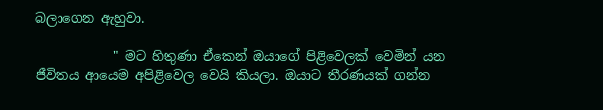බලාගෙන ඇහුවා.

            " මට හිතුණා ඒකෙන් ඔයාගේ පිළිවෙලක් වෙමින් යන ජීවිතය ආයෙම අපිළිවෙල වෙයි කියලා. ඔයාට තීරණයක් ගන්න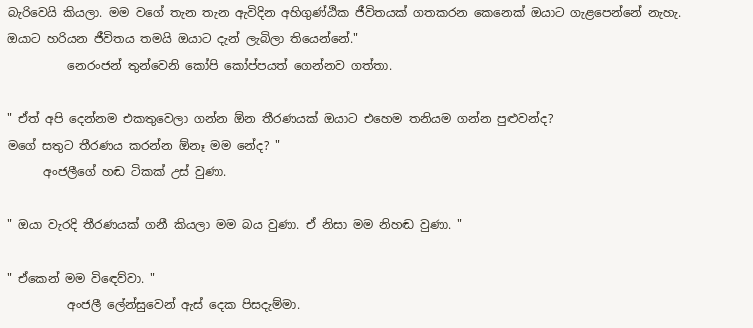බැරිවෙයි කියලා. මම වගේ තැන තැන ඇවිදින අහිගුණ්ඨික ජීවිතයක් ගතකරන කෙනෙක් ඔයාට ගැළපෙන්නේ නැහැ. ඔයාට හරියන ජීවිතය තමයි ඔයාට දැන් ලැබිලා තියෙන්නේ."
          නෙරංජන් තුන්වෙනි කෝපි කෝප්පයත් ගෙන්නව ගත්තා.

" ඒත් අපි දෙන්නම එකතුවෙලා ගන්න ඕන තීරණයක් ඔයාට එහෙම තනියම ගන්න පුළුවන්ද?
මගේ සතුට තීරණය කරන්න ඕනෑ මම නේද? "
      අංජලීගේ හඬ ටිකක් උස් වුණා.

" ඔයා වැරදි තීරණයක් ගනී කියලා මම බය වුණා. ඒ නිසා මම නිහඬ වුණා. "

" ඒකෙන් මම විඳෙව්වා. "
          අංජලී ලේන්සුවෙන් ඇස් දෙක පිසදැම්මා.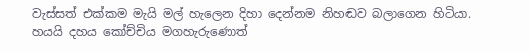වැස්සත් එක්කම මැයි මල් හැලෙන දිහා දෙන්නම නිහඬව බලාගෙන හිටියා. හයයි දහය කෝච්චිය මගහැරුණොත්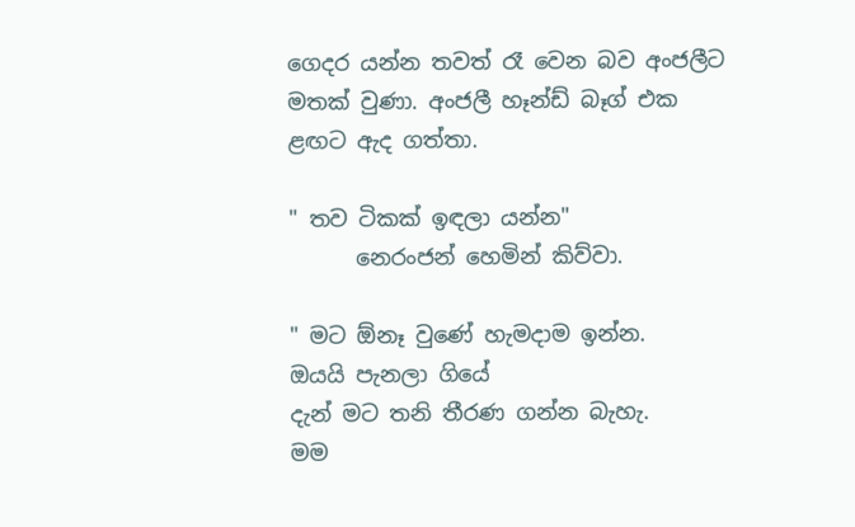ගෙදර යන්න තවත් රෑ වෙන බව අංජලීට මතක් වුණා. අංජලී හෑන්ඩ් බෑග් එක ළඟට ඇද ගත්තා.

" තව ටිකක් ඉඳලා යන්න"
      නෙරංජන් හෙමින් කිව්වා.

" මට ඕනෑ වුණේ හැමදාම ඉන්න.
ඔයයි පැනලා ගියේ
දැන් මට තනි තීරණ ගන්න බැහැ.
මම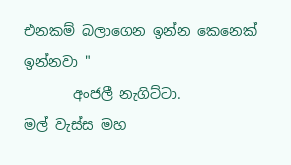එනකම් බලාගෙන ඉන්න කෙනෙක් ඉන්නවා "
       අංජලී නැගිට්ටා.
මල් වැස්ස මහ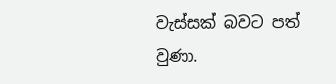වැස්සක් බවට පත් වුණා.